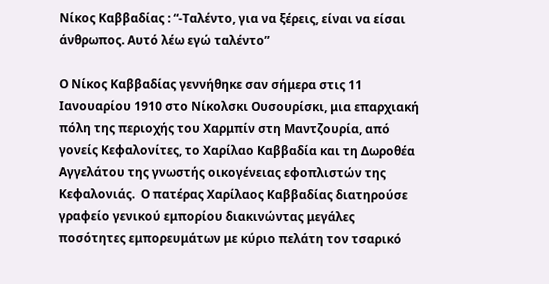Νίκος Καββαδίας : “-Ταλέντο, για να ξέρεις, είναι να είσαι άνθρωπος. Αυτό λέω εγώ ταλέντο”

Ο Νίκος Καββαδίας γεννήθηκε σαν σήμερα στις 11 Ιανουαρίου 1910 στο Νίκολσκι Ουσουρίσκι, μια επαρχιακή πόλη της περιοχής του Χαρμπίν στη Μαντζουρία, από γονείς Κεφαλονίτες, το Χαρίλαο Καββαδία και τη Δωροθέα Αγγελάτου της γνωστής οικογένειας εφοπλιστών της Κεφαλονιάς.  Ο πατέρας Χαρίλαος Καββαδίας διατηρούσε γραφείο γενικού εμπορίου διακινώντας μεγάλες ποσότητες εμπορευμάτων με κύριο πελάτη τον τσαρικό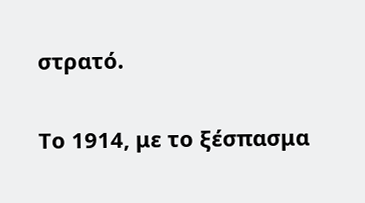στρατό.

Το 1914, με το ξέσπασμα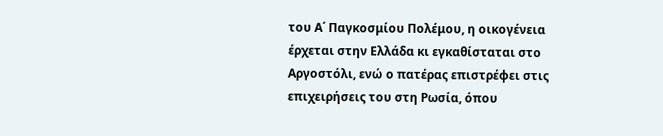του Α΄ Παγκοσμίου Πολέμου, η οικογένεια έρχεται στην Ελλάδα κι εγκαθίσταται στο Αργοστόλι, ενώ ο πατέρας επιστρέφει στις επιχειρήσεις του στη Ρωσία, όπου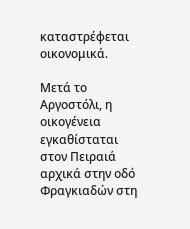καταστρέφεται οικονομικά.

Μετά το Αργοστόλι, η οικογένεια εγκαθίσταται στον Πειραιά αρχικά στην οδό Φραγκιαδών στη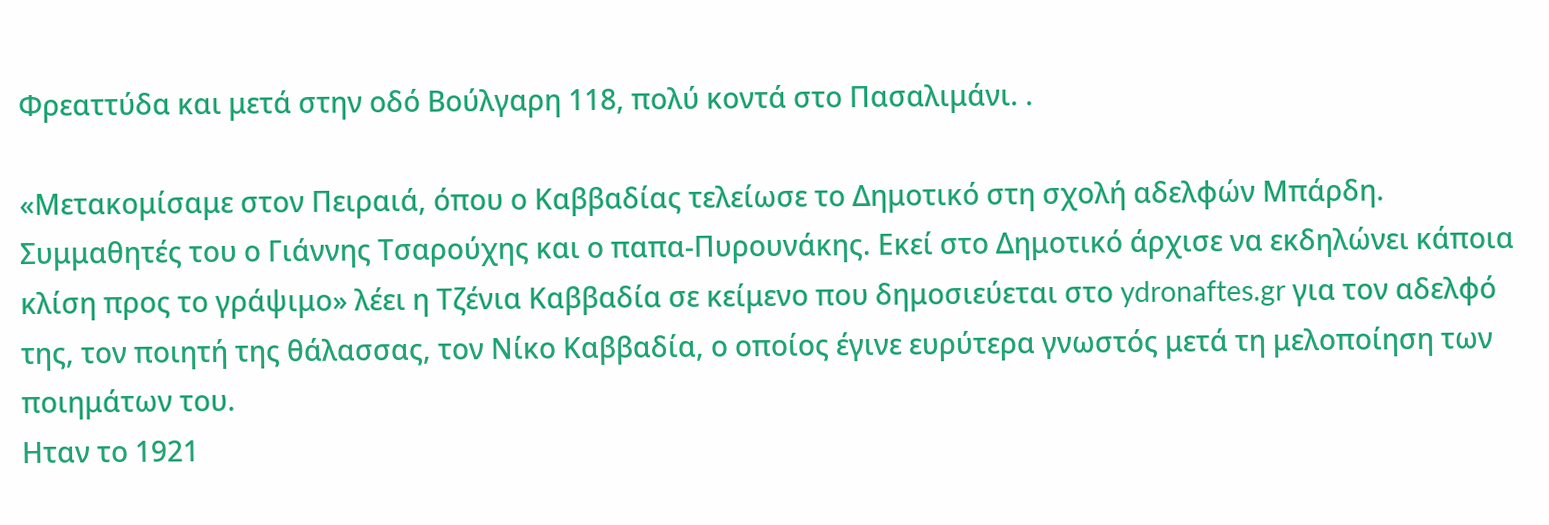Φρεαττύδα και μετά στην οδό Βούλγαρη 118, πολύ κοντά στο Πασαλιμάνι. .

«Μετακομίσαμε στον Πειραιά, όπου ο Καββαδίας τελείωσε το Δημοτικό στη σχολή αδελφών Μπάρδη. Συμμαθητές του ο Γιάννης Τσαρούχης και ο παπα-Πυρουνάκης. Εκεί στο Δημοτικό άρχισε να εκδηλώνει κάποια κλίση προς το γράψιμο» λέει η Τζένια Καββαδία σε κείμενο που δημοσιεύεται στο ydronaftes.gr για τον αδελφό της, τον ποιητή της θάλασσας, τον Νίκο Καββαδία, ο οποίος έγινε ευρύτερα γνωστός μετά τη μελοποίηση των ποιημάτων του.
Ηταν το 1921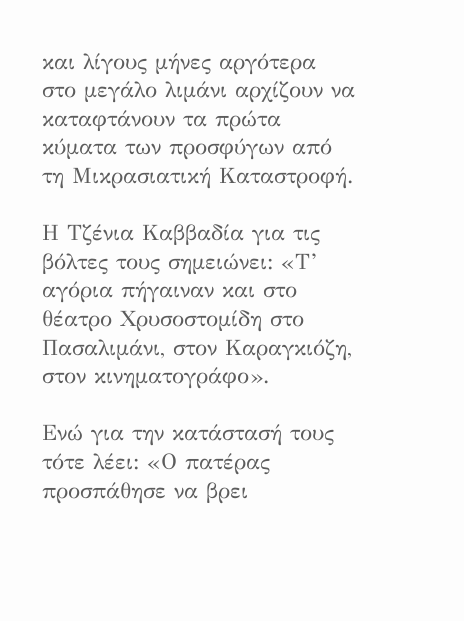και λίγους μήνες αργότερα στο μεγάλο λιμάνι αρχίζουν να καταφτάνουν τα πρώτα κύματα των προσφύγων από τη Μικρασιατική Καταστροφή.

Η Τζένια Καββαδία για τις βόλτες τους σημειώνει: «Τ’ αγόρια πήγαιναν και στο θέατρο Χρυσοστομίδη στο Πασαλιμάνι, στον Καραγκιόζη, στον κινηματογράφο».

Ενώ για την κατάστασή τους τότε λέει: «Ο πατέρας προσπάθησε να βρει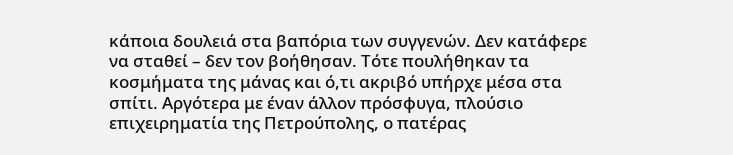κάποια δουλειά στα βαπόρια των συγγενών. Δεν κατάφερε να σταθεί – δεν τον βοήθησαν. Τότε πουλήθηκαν τα κοσμήματα της μάνας και ό,τι ακριβό υπήρχε μέσα στα σπίτι. Αργότερα με έναν άλλον πρόσφυγα, πλούσιο επιχειρηματία της Πετρούπολης, ο πατέρας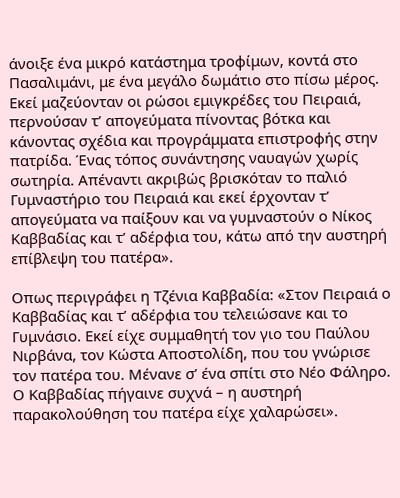άνοιξε ένα μικρό κατάστημα τροφίμων, κοντά στο Πασαλιμάνι, με ένα μεγάλο δωμάτιο στο πίσω μέρος. Εκεί μαζεύονταν οι ρώσοι εμιγκρέδες του Πειραιά, περνούσαν τ’ απογεύματα πίνοντας βότκα και κάνοντας σχέδια και προγράμματα επιστροφής στην πατρίδα. Ένας τόπος συνάντησης ναυαγών χωρίς σωτηρία. Απέναντι ακριβώς βρισκόταν το παλιό Γυμναστήριο του Πειραιά και εκεί έρχονταν τ’ απογεύματα να παίξουν και να γυμναστούν ο Νίκος Καββαδίας και τ’ αδέρφια του, κάτω από την αυστηρή επίβλεψη του πατέρα».

Οπως περιγράφει η Τζένια Καββαδία: «Στον Πειραιά ο Καββαδίας και τ’ αδέρφια του τελειώσανε και το Γυμνάσιο. Εκεί είχε συμμαθητή τον γιο του Παύλου Νιρβάνα, τον Κώστα Αποστολίδη, που του γνώρισε τον πατέρα του. Μένανε σ’ ένα σπίτι στο Νέο Φάληρο. Ο Καββαδίας πήγαινε συχνά – η αυστηρή παρακολούθηση του πατέρα είχε χαλαρώσει».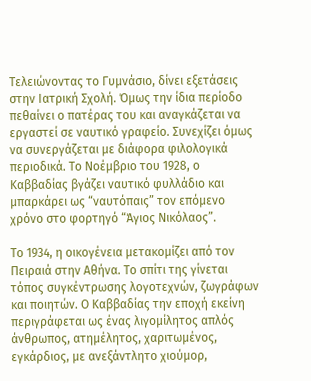Τελειώνοντας το Γυμνάσιο, δίνει εξετάσεις στην Ιατρική Σχολή. Όμως την ίδια περίοδο πεθαίνει ο πατέρας του και αναγκάζεται να εργαστεί σε ναυτικό γραφείο. Συνεχίζει όμως να συνεργάζεται με διάφορα φιλολογικά περιοδικά. Το Νοέμβριο του 1928, ο Καββαδίας βγάζει ναυτικό φυλλάδιο και μπαρκάρει ως “ναυτόπαις” τον επόμενο χρόνο στο φορτηγό “Άγιος Νικόλαος”.

Το 1934, η οικογένεια μετακομίζει από τον Πειραιά στην Αθήνα. Το σπίτι της γίνεται τόπος συγκέντρωσης λογοτεχνών, ζωγράφων και ποιητών. Ο Καββαδίας την εποχή εκείνη περιγράφεται ως ένας λιγομίλητος απλός άνθρωπος, ατημέλητος, χαριτωμένος, εγκάρδιος, με ανεξάντλητο χιούμορ,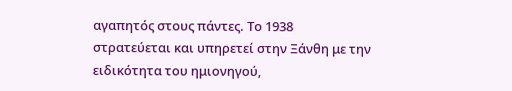αγαπητός στους πάντες. Το 1938 στρατεύεται και υπηρετεί στην Ξάνθη με την ειδικότητα του ημιονηγού,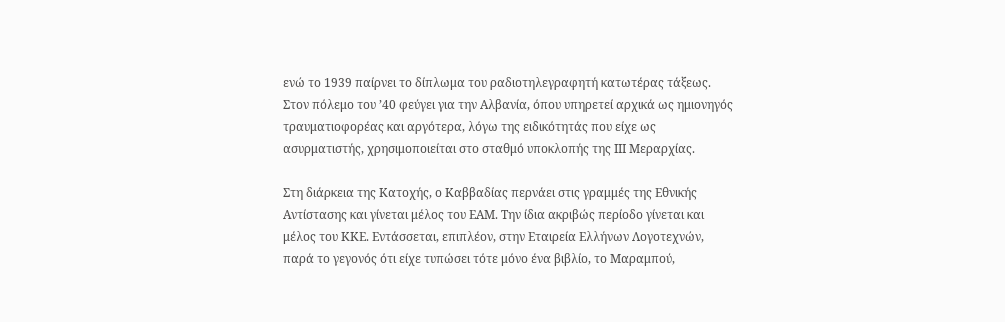ενώ το 1939 παίρνει το δίπλωμα του ραδιοτηλεγραφητή κατωτέρας τάξεως. Στον πόλεμο του ’40 φεύγει για την Αλβανία, όπου υπηρετεί αρχικά ως ημιονηγός τραυματιοφορέας και αργότερα, λόγω της ειδικότητάς που είχε ως ασυρματιστής, χρησιμοποιείται στο σταθμό υποκλοπής της ΙΙΙ Μεραρχίας.

Στη διάρκεια της Κατοχής, ο Καββαδίας περνάει στις γραμμές της Εθνικής Αντίστασης και γίνεται μέλος του ΕΑΜ. Την ίδια ακριβώς περίοδο γίνεται και μέλος του ΚΚΕ. Εντάσσεται, επιπλέον, στην Εταιρεία Ελλήνων Λογοτεχνών, παρά το γεγονός ότι είχε τυπώσει τότε μόνο ένα βιβλίο, το Μαραμπού,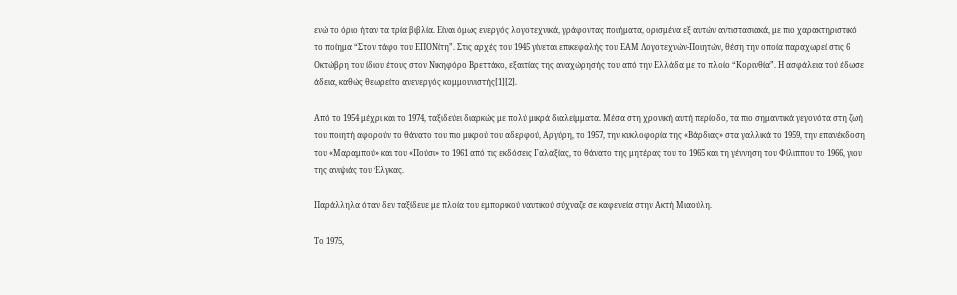ενώ το όριο ήταν τα τρία βιβλία. Είναι όμως ενεργός λογοτεχνικά, γράφοντας ποιήματα, ορισμένα εξ αυτών αντιστασιακά, με πιο χαρακτηριστικό το ποίημα “Στον τάφο του ΕΠΟΝίτη”. Στις αρχές του 1945 γίνεται επικεφαλής του ΕΑΜ Λογοτεχνών-Ποιητών, θέση την οποία παραχωρεί στις 6 Οκτώβρη του ίδιου έτους στον Νικηφόρο Βρεττάκο, εξαιτίας της αναχώρησής του από την Ελλάδα με το πλοίο “Κορινθία”. Η ασφάλεια τού έδωσε άδεια, καθώς θεωρείτο ανενεργός κομμουνιστής[1][2].

Από το 1954 μέχρι και το 1974, ταξιδεύει διαρκώς με πολύ μικρά διαλείμματα. Μέσα στη χρονική αυτή περίοδο, τα πιο σημαντικά γεγονότα στη ζωή του ποιητή αφορούν το θάνατο του πιο μικρού του αδερφού, Αργύρη, το 1957, την κυκλοφορία της «Βάρδιας» στα γαλλικά το 1959, την επανέκδοση του «Μαραμπού» και του «Πούσι» το 1961 από τις εκδόσεις Γαλαξίας, το θάνατο της μητέρας του το 1965 και τη γέννηση του Φίλιππου το 1966, γιου της ανιψιάς του Έλγκας.

Παράλληλα όταν δεν ταξίδευε με πλοία του εμπορικού ναυτικού σύχναζε σε καφενεία στην Ακτή Μιαούλη.

Το 1975,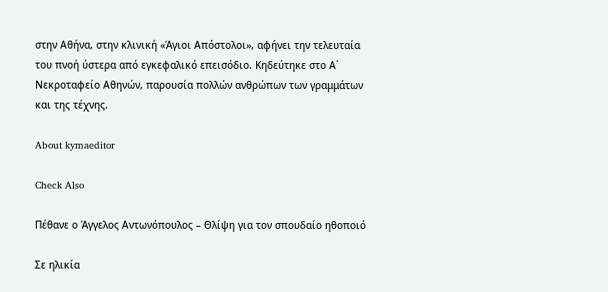στην Αθήνα, στην κλινική «Άγιοι Απόστολοι», αφήνει την τελευταία του πνοή ύστερα από εγκεφαλικό επεισόδιο. Κηδεύτηκε στο Α΄ Νεκροταφείο Αθηνών, παρουσία πολλών ανθρώπων των γραμμάτων και της τέχνης.

About kymaeditor

Check Also

Πέθανε ο Άγγελος Αντωνόπουλος – Θλίψη για τον σπουδαίο ηθοποιό

Σε ηλικία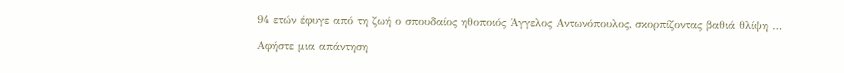94 ετών έφυγε από τη ζωή ο σπουδαίος ηθοποιός Άγγελος Αντωνόπουλος, σκορπίζοντας βαθιά θλίψη …

Αφήστε μια απάντηση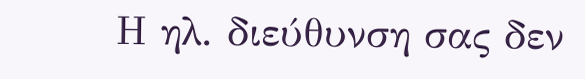Η ηλ. διεύθυνση σας δεν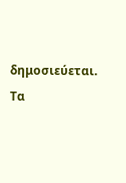δημοσιεύεται. Τα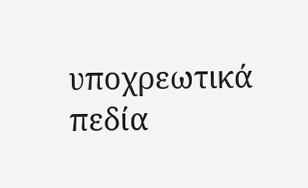υποχρεωτικά πεδία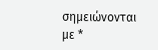σημειώνονται με *